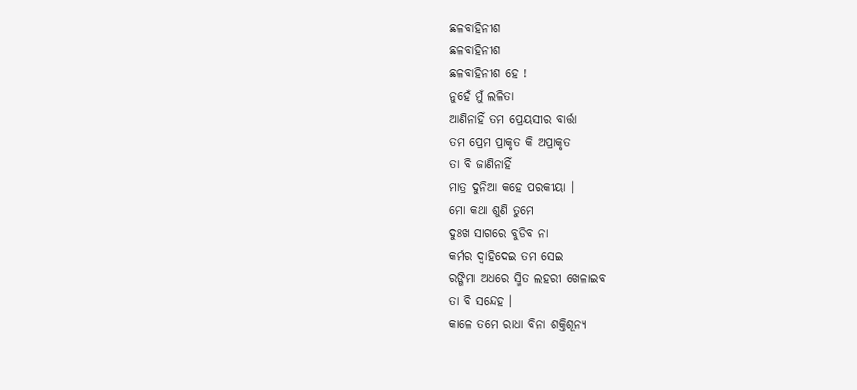ଛଳବାହିନୀଶ
ଛଳବାହିନୀଶ
ଛଳବାହିନୀଶ ହେ !
ନୁହେଁ ମୁଁ ଲଳିତା
ଆଣିନାହିଁ ତମ ପ୍ରେୟସୀର ବାର୍ତ୍ତା
ତମ ପ୍ରେମ ପ୍ରାକୃତ କି ଅପ୍ରାକୃତ
ତା ବି ଜାଣିନାହିଁ
ମାତ୍ର ଦୁନିଆ କହେ ପରକୀୟା ।
ମୋ କଥା ଶୁଣି ତୁମେ
ଦୁଃଖ ସାଗରେ ବୁଡିବ ନା
କର୍ମର ଦ୍ୱାହିଦେଇ ତମ ସେଇ
ରଙ୍ଗିମା ଅଧରେ ସ୍ମିତ ଲହରୀ ଖେଳାଇବ
ତା ବି ସନ୍ଦେହ ।
କାଳେ ତମେ ରାଧା ବିନା ଶକ୍ତିଶୂନ୍ୟ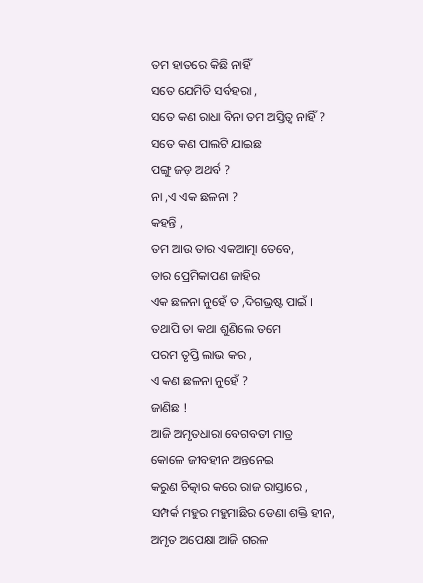ତମ ହାତରେ କିଛି ନାହିଁ
ସତେ ଯେମିତି ସର୍ବହରା ,
ସତେ କଣ ରାଧା ବିନା ତମ ଅସ୍ତିତ୍ବ ନାହିଁ ?
ସତେ କଣ ପାଲଟି ଯାଇଛ
ପଙ୍ଗୁ ଜଡ଼ ଅଥର୍ବ ?
ନା ,ଏ ଏକ ଛଳନା ?
କହନ୍ତି ,
ତମ ଆଉ ତାର ଏକଆତ୍ମା ତେବେ,
ତାର ପ୍ରେମିକାପଣ ଜାହିର
ଏକ ଛଳନା ନୁହେଁ ତ ,ଦିଗଭ୍ରଷ୍ଟ ପାଇଁ ।
ତଥାପି ତା କଥା ଶୁଣିଲେ ତମେ
ପରମ ତୃପ୍ତି ଲାଭ କର ,
ଏ କଣ ଛଳନା ନୁହେଁ ?
ଜାଣିଛ !
ଆଜି ଅମୃତଧାରା ବେଗବତୀ ମାତ୍ର
କୋଳେ ଜୀବହୀନ ଅନ୍ତନେଇ
କରୁଣ ଚିତ୍କାର କରେ ରାଜ ରାସ୍ତାରେ ,
ସମ୍ପର୍କ ମହୁର ମହୁମାଛିର ଡେଣା ଶକ୍ତି ହୀନ,
ଅମୃତ ଅପେକ୍ଷା ଆଜି ଗରଳ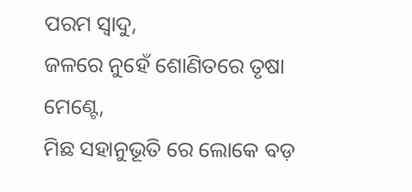ପରମ ସ୍ଵାଦୁ,
ଜଳରେ ନୁହେଁ ଶୋଣିତରେ ତୃଷା ମେଣ୍ଟେ,
ମିଛ ସହାନୁଭୂତି ରେ ଲୋକେ ବଡ଼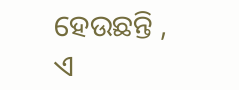ହେଉଛନ୍ତି ,
ଏ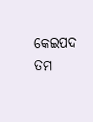କେଇପଦ ତମ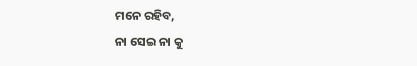ମନେ ରହିବ,
ନା ସେଇ ନା କୁ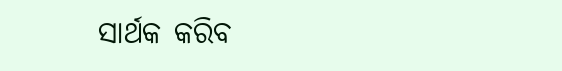ସାର୍ଥକ କରିବ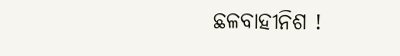ଛଳବାହୀନିଶ !